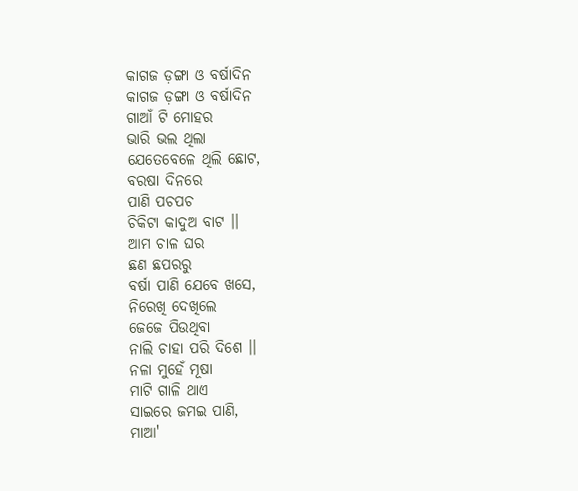କାଗଜ ଡ଼ଙ୍ଗା ଓ ବର୍ଷାଦିନ
କାଗଜ ଡ଼ଙ୍ଗା ଓ ବର୍ଷାଦିନ
ଗାଆଁ ଟି ମୋହର
ଭାରି ଭଲ ଥିଲା
ଯେତେବେଳେ ଥିଲି ଛୋଟ,
ବରଷା ଦିନରେ
ପାଣି ପଚପଚ
ଚିକିଟା କାଦୁଅ ବାଟ ।।
ଆମ ଚାଳ ଘର
ଛଣ ଛପରରୁ
ବର୍ଷା ପାଣି ଯେବେ ଖସେ,
ନିରେଖି ଦେଖିଲେ
ଜେଜେ ପିଉଥିବା
ନାଲି ଚାହା ପରି ଦିଶେ ।।
ନଳା ମୁହେଁ ମୂଷା
ମାଟି ଗାଳି ଥାଏ
ସାଇରେ ଜମଇ ପାଣି,
ମାଆ'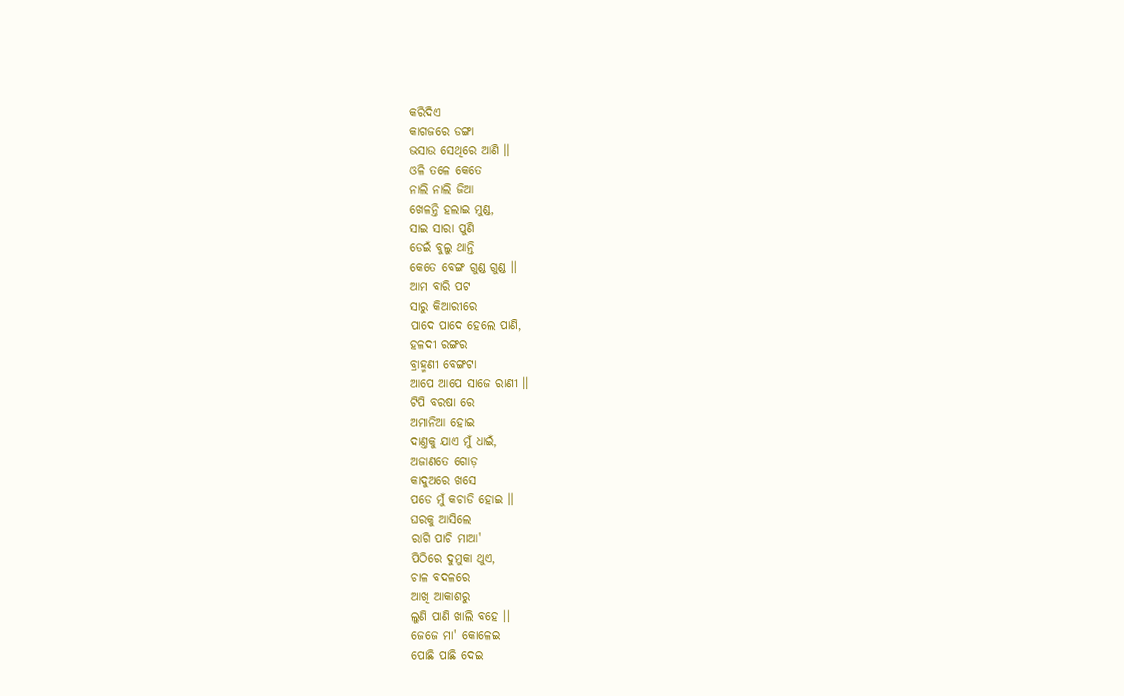କରିଦିଏ
କାଗଜରେ ଡଙ୍ଗା
ଭସାଉ ସେଥିରେ ଆଣି ।।
ଓଳି ତଳେ କେତେ
ନାଲି ନାଲି ଜିଆ
ଖେଳନ୍ତି ହଲାଇ ମୁଣ୍ଡ,
ସାଇ ସାରା ପୁଣି
ଡେଇଁ ବୁଲୁ ଥାନ୍ତି
କେତେ ବେଙ୍ଗ ଗୁଣ୍ଡ ଗୁଣ୍ଡ ।।
ଆମ ବାରି ପଟ
ସାରୁ କିଆରୀରେ
ପାଦେ ପାଦେ ହେଲେ ପାଣି,
ହଳଦୀ ରଙ୍ଗର
ବ୍ରାହ୍ମଣୀ ବେଙ୍ଗଟା
ଆପେ ଆପେ ସାଜେ ରାଣୀ ।।
ଟିପି ବରଷା ରେ
ଅମାନିଆ ହୋଇ
ଦାଣ୍ତକୁ ଯାଏ ମୁଁ ଧାଇଁ,
ଅଜାଣତେ ଗୋଡ଼
କାଦୁଅରେ ଖସେ
ପଡେ ମୁଁ କଚାଡି ହୋଇ ।।
ଘରକୁ ଆସିଲେ
ରାଗି ପାଚି ମାଆ'
ପିଠିରେ ଦୁମୁକା ଥୁଏ,
ଚାଳ ବଦଳରେ
ଆଖି ଆକାଶରୁ
ଲୁଣି ପାଣି ଖାଲି ବହେ ।।
ଜେଜେ ମା' କୋଳେଇ
ପୋଛି ପାଛି ଦେଇ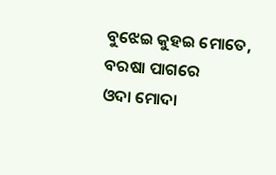ବୁଝେଇ କୁହଇ ମୋତେ,
ବରଷା ପାଗରେ
ଓଦା ମୋଦା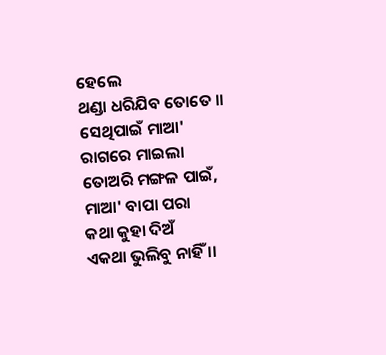ହେଲେ
ଥଣ୍ଡା ଧରିଯିବ ତୋତେ ।।
ସେଥିପାଇଁ ମାଆ'
ରାଗରେ ମାଇଲା
ତୋଅରି ମଙ୍ଗଳ ପାଇଁ,
ମାଆ' ବାପା ପରା
କଥା କୁହା ଦିଅଁ
ଏକଥା ଭୁଲିବୁ ନାହିଁ ।।